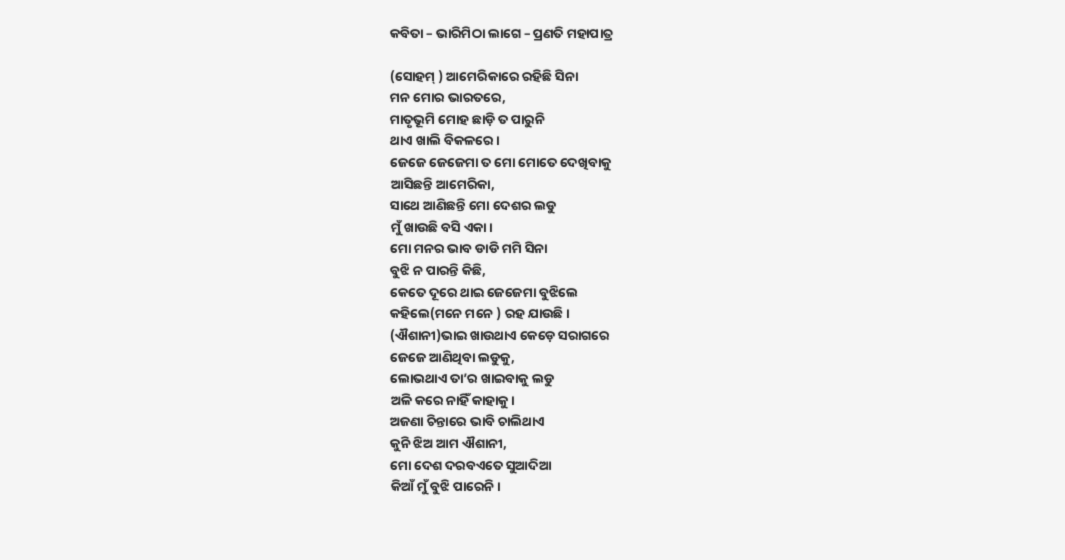କବିତା – ଭାରିମିଠା ଲାଗେ – ପ୍ରଣତି ମହାପାତ୍ର

(ସୋହମ୍ ) ଆମେରିକାରେ ରହିଛି ସିନା
ମନ ମୋର ଭାରତରେ,
ମାତୃଭୂମି ମୋହ ଛାଡ଼ି ତ ପାରୁନି
ଥାଏ ଖାଲି ବିକଳରେ।
ଜେଜେ ଜେଜେମା ତ ମୋ ମୋତେ ଦେଖିବାକୁ
ଆସିଛନ୍ତି ଆମେରିକା,
ସାଥେ ଆଣିଛନ୍ତି ମୋ ଦେଶର ଲଡୁ
ମୁଁ ଖାଉଛି ବସି ଏକା।
ମୋ ମନର ଭାବ ଡାଡି ମମି ସିନା
ବୁଝି ନ ପାରନ୍ତି କିଛି,
କେତେ ଦୂରେ ଥାଇ ଜେଜେମା ବୁଝିଲେ
କହିଲେ(ମନେ ମନେ ) ରହ ଯାଉଛି।
(ଐଶାନୀ)ଭାଇ ଖାଉଥାଏ କେଡ଼େ ସରାଗରେ
ଜେଜେ ଆଣିଥିବା ଲଡୁକୁ,
ଲୋଭଥାଏ ତା’ର ଖାଇବାକୁ ଲଡୁ
ଅଳି କରେ ନାହିଁ କାହାକୁ।
ଅଜଣା ଚିନ୍ତାରେ ଭାବି ଚାଲିଥାଏ
କୁନି ଝିଅ ଆମ ଐଶାନୀ,
ମୋ ଦେଶ ଦରବଏତେ ସୁଆଦିଆ
କିଆଁ ମୁଁ ବୁଝି ପାରେନି।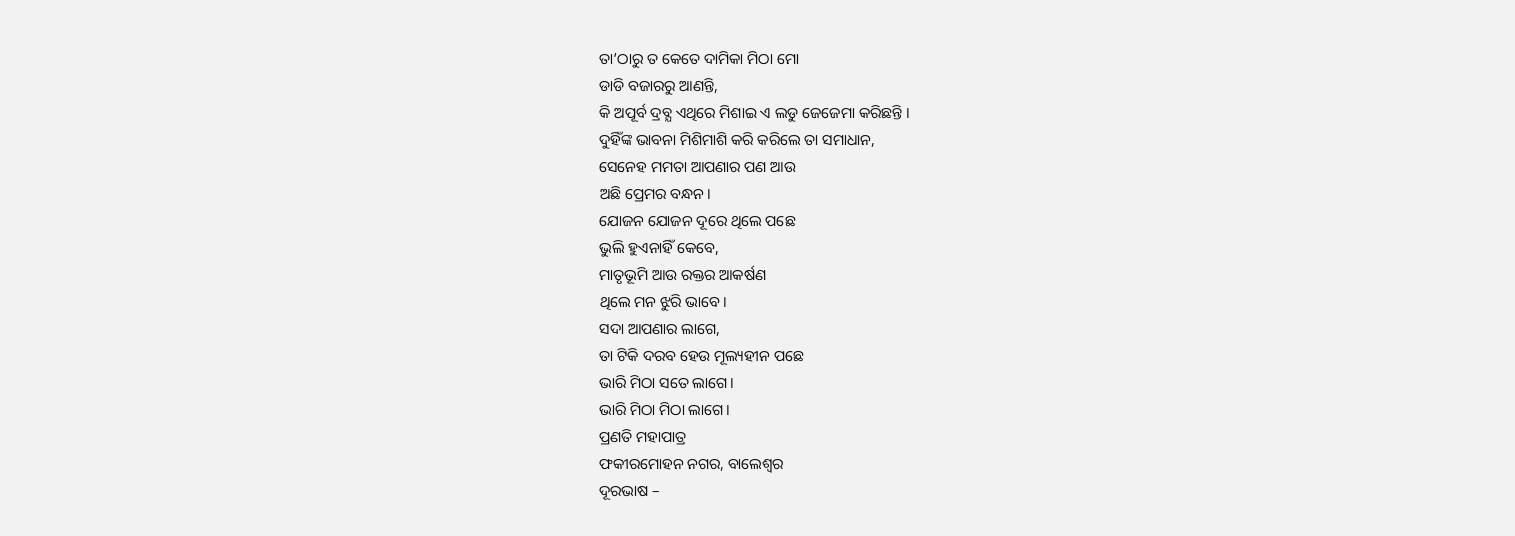ତା’ଠାରୁ ତ କେତେ ଦାମିକା ମିଠା ମୋ
ଡାଡି ବଜାରରୁ ଆଣନ୍ତି,
କି ଅପୂର୍ବ ଦ୍ରବ୍ଯ ଏଥିରେ ମିଶାଇ ଏ ଲଡୁ ଜେଜେମା କରିଛନ୍ତି ।
ଦୁହିଁଙ୍କ ଭାବନା ମିଶିମାଶି କରି କରିଲେ ତା ସମାଧାନ,
ସେନେହ ମମତା ଆପଣାର ପଣ ଆଉ
ଅଛି ପ୍ରେମର ବନ୍ଧନ।
ଯୋଜନ ଯୋଜନ ଦୂରେ ଥିଲେ ପଛେ
ଭୁଲି ହୁଏନାହିଁ କେବେ,
ମାତୃଭୂମି ଆଉ ରକ୍ତର ଆକର୍ଷଣ
ଥିଲେ ମନ ଝୁରି ଭାବେ।
ସଦା ଆପଣାର ଲାଗେ,
ତା ଟିକି ଦରବ ହେଉ ମୂଲ୍ୟହୀନ ପଛେ
ଭାରି ମିଠା ସତେ ଲାଗେ।
ଭାରି ମିଠା ମିଠା ଲାଗେ।
ପ୍ରଣତି ମହାପାତ୍ର
ଫକୀରମୋହନ ନଗର, ବାଲେଶ୍ଵର
ଦୂରଭାଷ –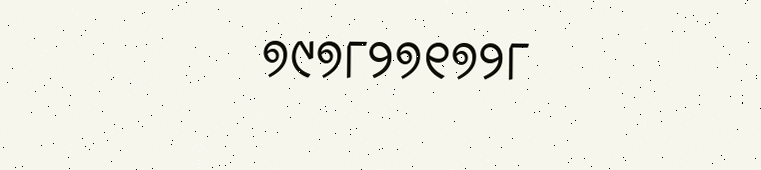୭୯୭୮୨୭୧୭୨୮